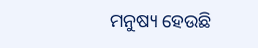ମନୁଷ୍ୟ ହେଉଛି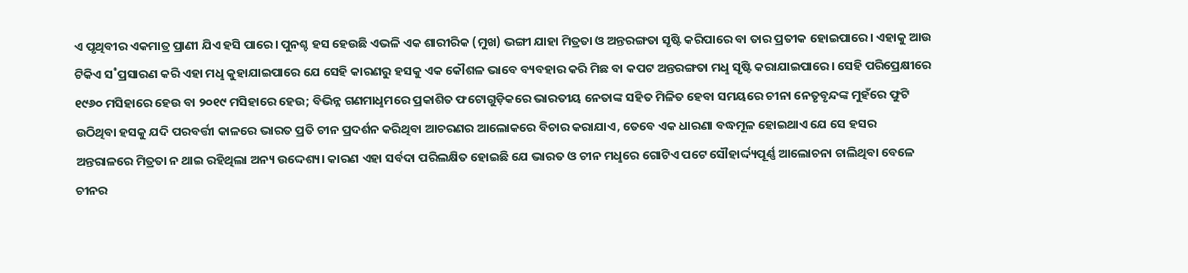ଏ ପୃଥିବୀର ଏକମାତ୍ର ପ୍ରାଣୀ ଯିଏ ହସି ପାରେ। ପୁନଶ୍ଚ ହସ ହେଉଛି ଏଭଳି ଏକ ଶାରୀରିକ (ମୁଖ) ଭଙ୍ଗୀ ଯାହା ମିତ୍ରତା ଓ ଅନ୍ତରଙ୍ଗତା ସୃଷ୍ଟି କରିପାରେ ବା ତାର ପ୍ରତୀକ ହୋଇପାରେ। ଏହାକୁ ଆଉ ଟିକିଏ ସ˚ପ୍ରସାରଣ କରି ଏହା ମଧୢ କୁହାଯାଇପାରେ ଯେ ସେହି କାରଣରୁ ହସକୁ ଏକ କୌଶଳ ଭାବେ ବ୍ୟବହାର କରି ମିଛ ବା କପଟ ଅନ୍ତରଙ୍ଗତା ମଧୢ ସୃଷ୍ଟି କରାଯାଇପାରେ। ସେହି ପରିପ୍ରେକ୍ଷୀରେ ୧୯୬୦ ମସିହାରେ ହେଉ ବା ୨୦୧୯ ମସିହାରେ ହେଉ; ବିଭିନ୍ନ ଗଣମାଧୢମରେ ପ୍ରକାଶିତ ଫଟୋଗୁଡ଼ିକରେ ଭାରତୀୟ ନେତାଙ୍କ ସହିତ ମିଳିତ ହେବା ସମୟରେ ଚୀନା ନେତୃବୃନ୍ଦଙ୍କ ମୁହଁରେ ଫୁଟି ଉଠିଥିବା ହସକୁ ଯଦି ପରବର୍ତ୍ତୀ କାଳରେ ଭାରତ ପ୍ରତି ଚୀନ ପ୍ରଦର୍ଶନ କରିଥିବା ଆଚରଣର ଆଲୋକରେ ବିଚାର କରାଯାଏ, ତେବେ ଏକ ଧାରଣା ବଦ୍ଧମୂଳ ହୋଇଥାଏ ଯେ ସେ ହସର ଅନ୍ତରାଳରେ ମିତ୍ରତା ନ ଥାଇ ରହିଥିଲା ଅନ୍ୟ ଉଦ୍ଦେଶ୍ୟ। କାରଣ ଏହା ସର୍ବଦା ପରିଲକ୍ଷିତ ହୋଇଛି ଯେ ଭାରତ ଓ ଚୀନ ମଧୢରେ ଗୋଟିଏ ପଟେ ସୌହାର୍ଦ୍ଦ୍ୟପୂର୍ଣ୍ଣ ଆଲୋଚନା ଚାଲିଥିବା ବେଳେ ଚୀନର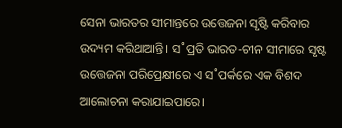ସେନା ଭାରତର ସୀମାନ୍ତରେ ଉତ୍ତେଜନା ସୃଷ୍ଟି କରିବାର ଉଦ୍ୟମ କରିଥାଆନ୍ତି। ସ˚ପ୍ରତି ଭାରତ-ଚୀନ ସୀମାରେ ସୃଷ୍ଟ ଉତ୍ତେଜନା ପରିପ୍ରେକ୍ଷୀରେ ଏ ସ˚ପର୍କରେ ଏକ ବିଶଦ ଆଲୋଚନା କରାଯାଇପାରେ।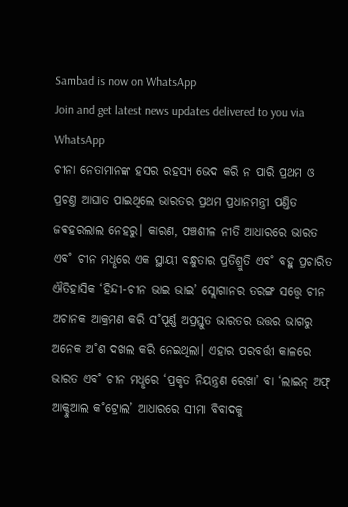Sambad is now on WhatsApp
Join and get latest news updates delivered to you via WhatsApp
ଚୀନା ନେତାମାନଙ୍କ ହସର ରହସ୍ୟ ଭେଦ କରି ନ ପାରି ପ୍ରଥମ ଓ ପ୍ରଚଣ୍ତ ଆଘାତ ପାଇଥିଲେ ଭାରତର ପ୍ରଥମ ପ୍ରଧାନମନ୍ତ୍ରୀ ପଣ୍ତିତ ଜଵହରଲାଲ ନେହରୁ। କାରଣ, ପଞ୍ଚଶୀଳ ନୀତି ଆଧାରରେ ଭାରତ ଏବ˚ ଚୀନ ମଧୢରେ ଏକ ସ୍ଥାୟୀ ବନ୍ଧୁତାର ପ୍ରତିଶ୍ରୁତି ଏବ˚ ବହୁ ପ୍ରଚାରିତ ଐତିହାସିକ ‘ହିନ୍ଦୀ-ଚୀନ ଭାଇ ଭାଇ’ ସ୍ଲୋଗାନର ତରଙ୍ଗ ସତ୍ତ୍ବେ ଚୀନ ଅଚାନକ ଆକ୍ରମଣ କରି ସ˚ପୂର୍ଣ୍ଣ ଅପ୍ରସ୍ତୁତ ଭାରତର ଉତ୍ତର ଭାଗରୁ ଅନେକ ଅ˚ଶ ଦଖଲ କରି ନେଇଥିଲା। ଏହାର ପରବର୍ତ୍ତୀ କାଳରେ ଭାରତ ଏବ˚ ଚୀନ ମଧୢରେ ‘ପ୍ରକୃତ ନିୟନ୍ତ୍ରଣ ରେଖା’ ବା ‘ଲାଇନ୍ ଅଫ୍ ଆକ୍ଚୁଆଲ କ˚ଟ୍ରୋଲ’ ଆଧାରରେ ସୀମା ବିବାଦକୁ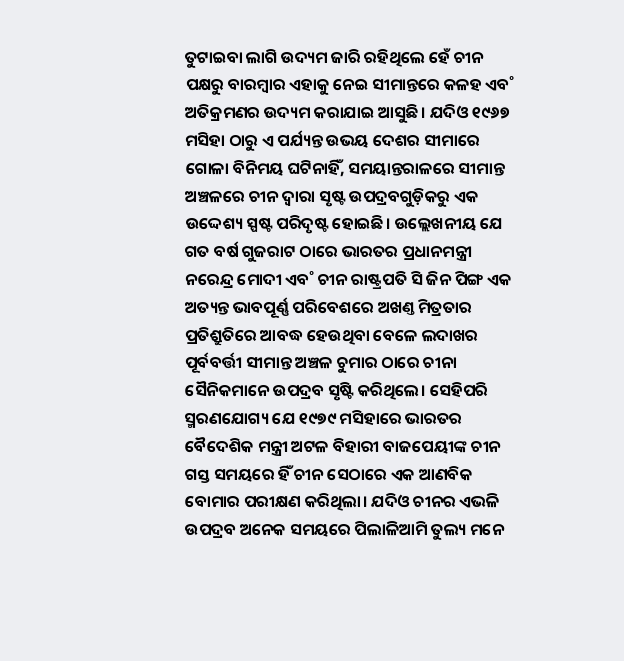ତୁଟାଇବା ଲାଗି ଉଦ୍ୟମ ଜାରି ରହିଥିଲେ ହେଁ ଚୀନ ପକ୍ଷରୁ ବାରମ୍ବାର ଏହାକୁ ନେଇ ସୀମାନ୍ତରେ କଳହ ଏବ˚ ଅତିକ୍ରମଣର ଉଦ୍ୟମ କରାଯାଇ ଆସୁଛି। ଯଦିଓ ୧୯୬୭ ମସିହା ଠାରୁ ଏ ପର୍ଯ୍ୟନ୍ତ ଉଭୟ ଦେଶର ସୀମାରେ ଗୋଳା ବିନିମୟ ଘଟିନାହିଁ, ସମୟାନ୍ତରାଳରେ ସୀମାନ୍ତ ଅଞ୍ଚଳରେ ଚୀନ ଦ୍ବାରା ସୃଷ୍ଟ ଉପଦ୍ରବଗୁଡ଼ିକରୁ ଏକ ଉଦ୍ଦେଶ୍ୟ ସ୍ପଷ୍ଟ ପରିଦୃଷ୍ଟ ହୋଇଛି। ଉଲ୍ଲେଖନୀୟ ଯେ ଗତ ବର୍ଷ ଗୁଜରାଟ ଠାରେ ଭାରତର ପ୍ରଧାନମନ୍ତ୍ରୀ ନରେନ୍ଦ୍ର ମୋଦୀ ଏବ˚ ଚୀନ ରାଷ୍ଟ୍ରପତି ସି ଜିନ ପିଙ୍ଗ ଏକ ଅତ୍ୟନ୍ତ ଭାବପୂର୍ଣ୍ଣ ପରିବେଶରେ ଅଖଣ୍ତ ମିତ୍ରତାର ପ୍ରତିଶ୍ରୁତିରେ ଆବଦ୍ଧ ହେଉଥିବା ବେଳେ ଲଦାଖର ପୂର୍ବବର୍ତ୍ତୀ ସୀମାନ୍ତ ଅଞ୍ଚଳ ଚୁମାର ଠାରେ ଚୀନା ସୈନିକମାନେ ଉପଦ୍ରବ ସୃଷ୍ଟି କରିଥିଲେ। ସେହିପରି ସ୍ମରଣଯୋଗ୍ୟ ଯେ ୧୯୭୯ ମସିହାରେ ଭାରତର ବୈଦେଶିକ ମନ୍ତ୍ରୀ ଅଟଳ ବିହାରୀ ବାଜପେୟୀଙ୍କ ଚୀନ ଗସ୍ତ ସମୟରେ ହିଁ ଚୀନ ସେଠାରେ ଏକ ଆଣବିକ ବୋମାର ପରୀକ୍ଷଣ କରିଥିଲା। ଯଦିଓ ଚୀନର ଏଭଳି ଉପଦ୍ରବ ଅନେକ ସମୟରେ ପିଲାଳିଆମି ତୁଲ୍ୟ ମନେ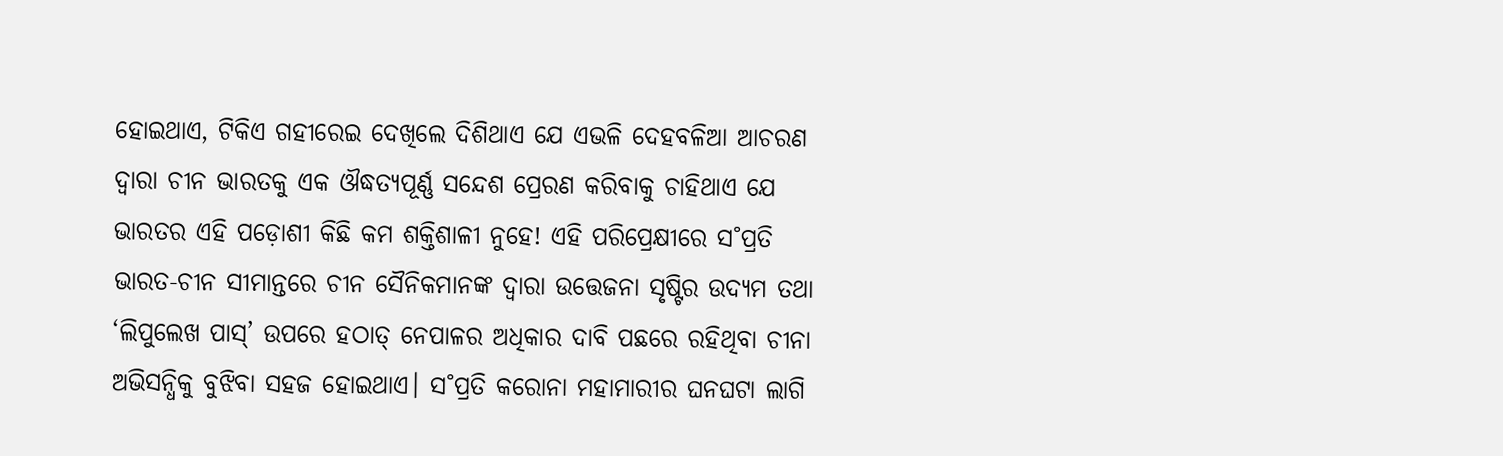ହୋଇଥାଏ, ଟିକିଏ ଗହୀରେଇ ଦେଖିଲେ ଦିଶିଥାଏ ଯେ ଏଭଳି ଦେହବଳିଆ ଆଚରଣ ଦ୍ବାରା ଚୀନ ଭାରତକୁ ଏକ ଔଦ୍ଧତ୍ୟପୂର୍ଣ୍ଣ ସନ୍ଦେଶ ପ୍ରେରଣ କରିବାକୁ ଚାହିଥାଏ ଯେ ଭାରତର ଏହି ପଡ଼ୋଶୀ କିଛି କମ ଶକ୍ତିଶାଳୀ ନୁହେ! ଏହି ପରିପ୍ରେକ୍ଷୀରେ ସ˚ପ୍ରତି ଭାରତ-ଚୀନ ସୀମାନ୍ତରେ ଚୀନ ସୈନିକମାନଙ୍କ ଦ୍ବାରା ଉତ୍ତେଜନା ସୃଷ୍ଟିର ଉଦ୍ୟମ ତଥା ‘ଲିପୁଲେଖ ପାସ୍’ ଉପରେ ହଠାତ୍ ନେପାଳର ଅଧିକାର ଦାବି ପଛରେ ରହିଥିବା ଚୀନା ଅଭିସନ୍ଧିକୁ ବୁଝିବା ସହଜ ହୋଇଥାଏ। ସ˚ପ୍ରତି କରୋନା ମହାମାରୀର ଘନଘଟା ଲାଗି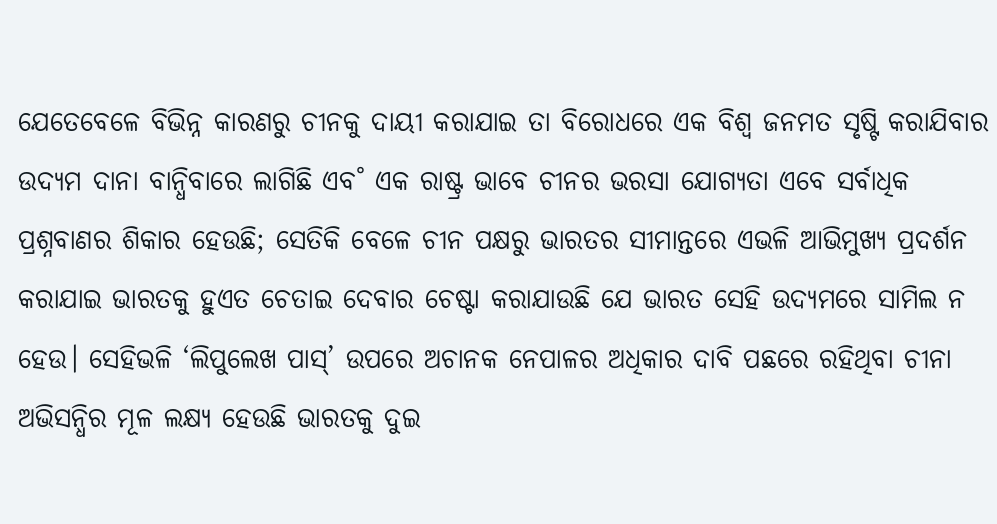ଯେତେବେଳେ ବିଭିନ୍ନ କାରଣରୁ ଚୀନକୁ ଦାୟୀ କରାଯାଇ ତା ବିରୋଧରେ ଏକ ବିଶ୍ବ ଜନମତ ସୃଷ୍ଟି କରାଯିବାର ଉଦ୍ୟମ ଦାନା ବାନ୍ଧିବାରେ ଲାଗିଛି ଏବ˚ ଏକ ରାଷ୍ଟ୍ର ଭାବେ ଚୀନର ଭରସା ଯୋଗ୍ୟତା ଏବେ ସର୍ବାଧିକ ପ୍ରଶ୍ନବାଣର ଶିକାର ହେଉଛି; ସେତିକି ବେଳେ ଚୀନ ପକ୍ଷରୁ ଭାରତର ସୀମାନ୍ତରେ ଏଭଳି ଆଭିମୁଖ୍ୟ ପ୍ରଦର୍ଶନ କରାଯାଇ ଭାରତକୁ ହୁଏତ ଚେତାଇ ଦେବାର ଚେଷ୍ଟା କରାଯାଉଛି ଯେ ଭାରତ ସେହି ଉଦ୍ୟମରେ ସାମିଲ ନ ହେଉ। ସେହିଭଳି ‘ଲିପୁଲେଖ ପାସ୍’ ଉପରେ ଅଚାନକ ନେପାଳର ଅଧିକାର ଦାବି ପଛରେ ରହିଥିବା ଚୀନା ଅଭିସନ୍ଧିର ମୂଳ ଲକ୍ଷ୍ୟ ହେଉଛି ଭାରତକୁ ଦୁଇ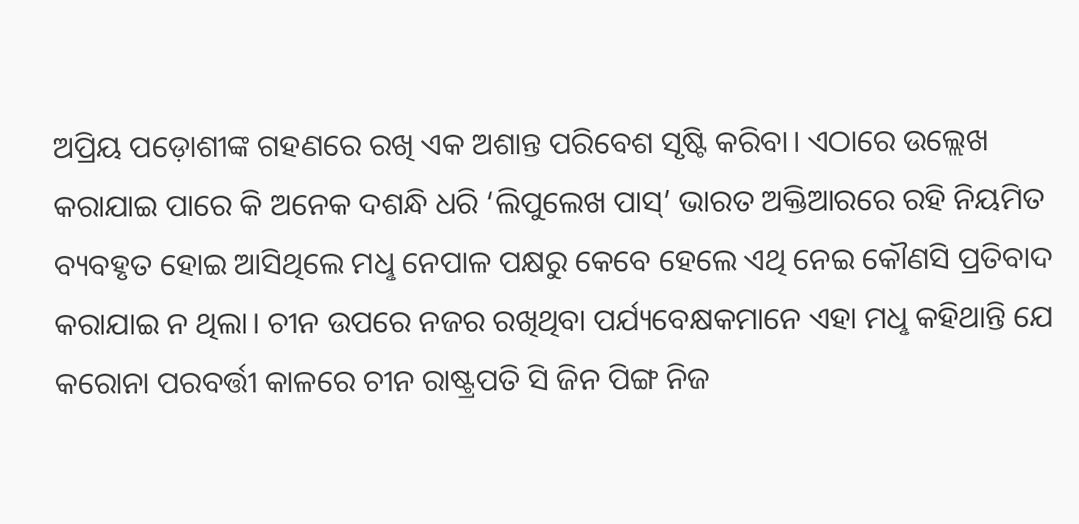ଅପ୍ରିୟ ପଡ଼ୋଶୀଙ୍କ ଗହଣରେ ରଖି ଏକ ଅଶାନ୍ତ ପରିବେଶ ସୃଷ୍ଟି କରିବା। ଏଠାରେ ଉଲ୍ଲେଖ କରାଯାଇ ପାରେ କି ଅନେକ ଦଶନ୍ଧି ଧରି ‘ଲିପୁଲେଖ ପାସ୍’ ଭାରତ ଅକ୍ତିଆରରେ ରହି ନିୟମିତ ବ୍ୟବହୃତ ହୋଇ ଆସିଥିଲେ ମଧୢ ନେପାଳ ପକ୍ଷରୁ କେବେ ହେଲେ ଏଥି ନେଇ କୌଣସି ପ୍ରତିବାଦ କରାଯାଇ ନ ଥିଲା। ଚୀନ ଉପରେ ନଜର ରଖିଥିବା ପର୍ଯ୍ୟବେକ୍ଷକମାନେ ଏହା ମଧୢ କହିଥାନ୍ତି ଯେ କରୋନା ପରବର୍ତ୍ତୀ କାଳରେ ଚୀନ ରାଷ୍ଟ୍ରପତି ସି ଜିନ ପିଙ୍ଗ ନିଜ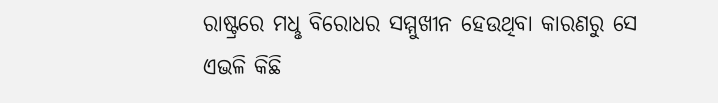ରାଷ୍ଟ୍ରରେ ମଧୢ ବିରୋଧର ସମ୍ମୁଖୀନ ହେଉଥିବା କାରଣରୁ ସେ ଏଭଳି କିଛି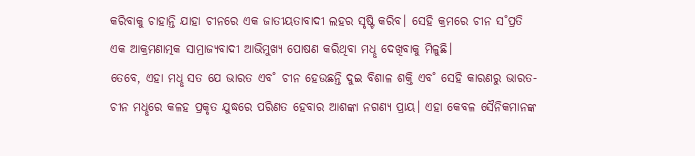କରିବାକୁ ଚାହାନ୍ତି ଯାହା ଚୀନରେ ଏକ ଜାତୀୟତାବାଦୀ ଲହର ସୃଷ୍ଟି କରିବ। ସେହି କ୍ରମରେ ଚୀନ ସ˚ପ୍ରତି ଏକ ଆକ୍ରମଣାତ୍ମକ ସାମ୍ରାଜ୍ୟବାଦୀ ଆଭିମୁଖ୍ୟ ପୋଷଣ କରିଥିବା ମଧୢ ଦେଖିବାକୁ ମିଳୁଛି।
ତେବେ, ଏହା ମଧୢ ସତ ଯେ ଭାରତ ଏବ˚ ଚୀନ ହେଉଛନ୍ତି ଦୁଇ ବିଶାଳ ଶକ୍ତି ଏବ˚ ସେହି କାରଣରୁ ଭାରତ-ଚୀନ ମଧୢରେ କଳହ ପ୍ରକୃତ ଯୁଦ୍ଧରେ ପରିଣତ ହେବାର ଆଶଙ୍କା ନଗଣ୍ୟ ପ୍ରାୟ। ଏହା କେବଳ ସୈନିକମାନଙ୍କ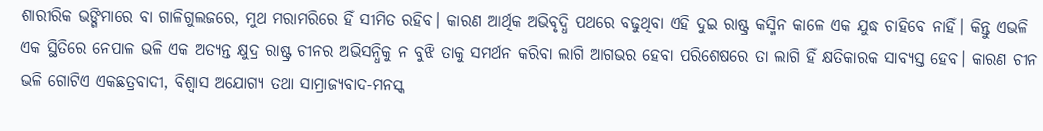ଶାରୀରିକ ଭଙ୍ଗିମାରେ ବା ଗାଳିଗୁଲଜରେ, ମୁଥ ମରାମରିରେ ହିଁ ସୀମିତ ରହିବ। କାରଣ ଆର୍ଥିକ ଅଭିବୃଦ୍ଧି ପଥରେ ବଢୁଥିବା ଏହି ଦୁଇ ରାଷ୍ଟ୍ର କସ୍ମିନ କାଳେ ଏକ ଯୁଦ୍ଧ ଚାହିବେ ନାହିଁ। କିନ୍ତୁ ଏଭଳି ଏକ ସ୍ଥିତିରେ ନେପାଳ ଭଳି ଏକ ଅତ୍ୟନ୍ତ କ୍ଷୁଦ୍ର ରାଷ୍ଟ୍ର ଚୀନର ଅଭିସନ୍ଧିକୁ ନ ବୁଝି ତାକୁ ସମର୍ଥନ କରିବା ଲାଗି ଆଗଭର ହେବା ପରିଶେଷରେ ତା ଲାଗି ହିଁ କ୍ଷତିକାରକ ସାବ୍ୟସ୍ତ ହେବ। କାରଣ ଚୀନ ଭଳି ଗୋଟିଏ ଏକଛତ୍ରବାଦୀ, ବିଶ୍ବାସ ଅଯୋଗ୍ୟ ତଥା ସାମ୍ରାଜ୍ୟବାଦ-ମନସ୍କ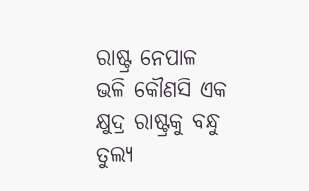ରାଷ୍ଟ୍ର ନେପାଳ ଭଳି କୌଣସି ଏକ କ୍ଷୁଦ୍ର ରାଷ୍ଟ୍ରକୁ ବନ୍ଧୁ ତୁଲ୍ୟ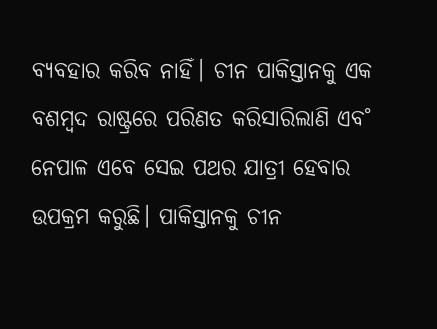ବ୍ୟବହାର କରିବ ନାହିଁ। ଚୀନ ପାକିସ୍ତାନକୁ ଏକ ବଶମ୍ବଦ ରାଷ୍ଟ୍ରରେ ପରିଣତ କରିସାରିଲାଣି ଏବ˚ ନେପାଳ ଏବେ ସେଇ ପଥର ଯାତ୍ରୀ ହେବାର ଉପକ୍ରମ କରୁଛି। ପାକିସ୍ତାନକୁ ଚୀନ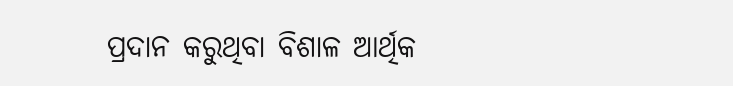ପ୍ରଦାନ କରୁଥିବା ବିଶାଳ ଆର୍ଥିକ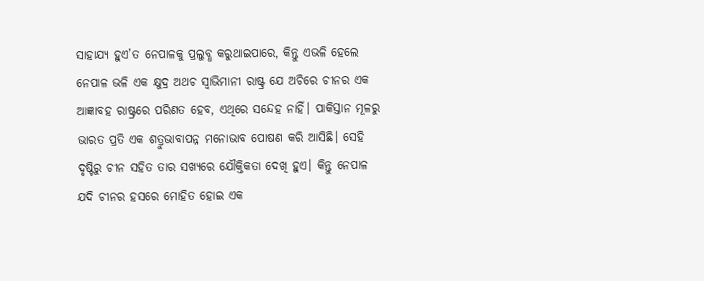ସାହାଯ୍ୟ ହୁଏ’ତ ନେପାଳକୁ ପ୍ରଲୁବ୍ଧ କରୁଥାଇପାରେ, କିନ୍ତୁ ଏଭଳି ହେଲେ ନେପାଳ ଭଳି ଏକ କ୍ଷୁଦ୍ର ଅଥଚ ସ୍ବାଭିମାନୀ ରାଷ୍ଟ୍ର ଯେ ଅଚିରେ ଚୀନର ଏକ ଆଜ୍ଞାବହ ରାଷ୍ଟ୍ରରେ ପରିଣତ ହେବ, ଏଥିରେ ସନ୍ଦେହ ନାହିଁ। ପାକିସ୍ତାନ ମୂଳରୁ ଭାରତ ପ୍ରତି ଏକ ଶତ୍ରୁଭାବାପନ୍ନ ମନୋଭାବ ପୋଷଣ କରି ଆସିଛି। ସେହି ଦୃଷ୍ଟିରୁ ଚୀନ ସହିତ ତାର ସଖ୍ୟରେ ଯୌକ୍ତିକତା ଦେଖି ହୁଏ। କିନ୍ତୁ ନେପାଳ ଯଦି ଚୀନର ହସରେ ମୋହିତ ହୋଇ ଏକ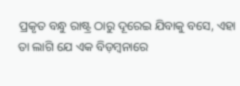ପ୍ରକୃତ ବନ୍ଧୁ ରାଷ୍ଟ୍ର ଠାରୁ ଦୂରେଇ ଯିବାକୁ ବସେ, ଏହା ତା ଲାଗି ଯେ ଏକ ବିଡ଼ମ୍ବନାରେ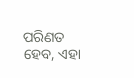ପରିଣତ ହେବ, ଏହା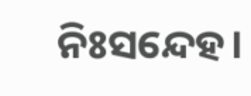ନିଃସନ୍ଦେହ।